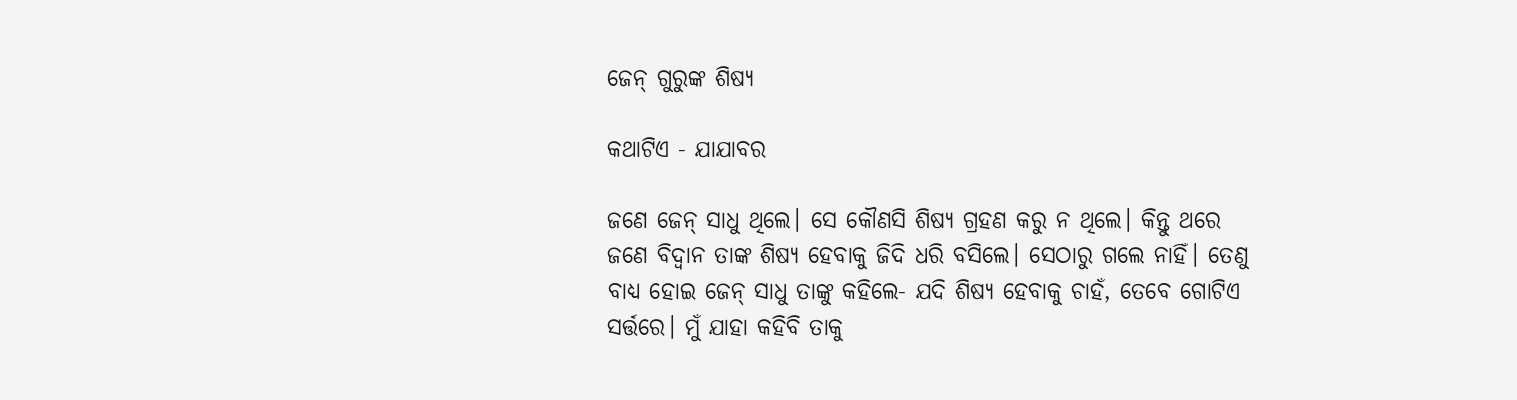ଜେନ୍‌ ଗୁରୁଙ୍କ ଶିଷ୍ୟ

କଥାଟିଏ - ଯାଯାବର

ଜଣେ ଜେନ୍‌ ସାଧୁ ଥିଲେ। ସେ କୌଣସି ଶିଷ୍ୟ ଗ୍ରହଣ କରୁ ନ ଥିଲେ। କିନ୍ତୁ ଥରେ ଜଣେ ବିଦ୍ବାନ ତାଙ୍କ ଶିଷ୍ୟ ହେବାକୁ ଜିଦି ଧରି ବସିଲେ। ସେଠାରୁ ଗଲେ ନାହିଁ। ତେଣୁ ବାଧ୍ୟ ହୋଇ ଜେନ୍‌ ସାଧୁ ତାଙ୍କୁ କହିଲେ- ଯଦି ଶିଷ୍ୟ ହେବାକୁ ଚାହଁ, ତେବେ ଗୋଟିଏ ସର୍ତ୍ତରେ। ମୁଁ ଯାହା କହିବି ତାକୁ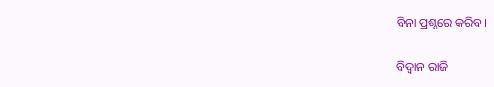ବିନା ପ୍ରଶ୍ନରେ କରିବ।

ବିଦ୍ବାନ ରାଜି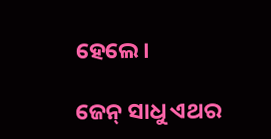ହେଲେ।

ଜେନ୍‌ ସାଧୁ ଏଥର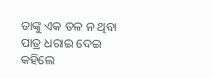ତାଙ୍କୁ ଏକ ତଳ ନ ଥିବା ପାତ୍ର ଧରାଇ ଦେଇ କହିଲେ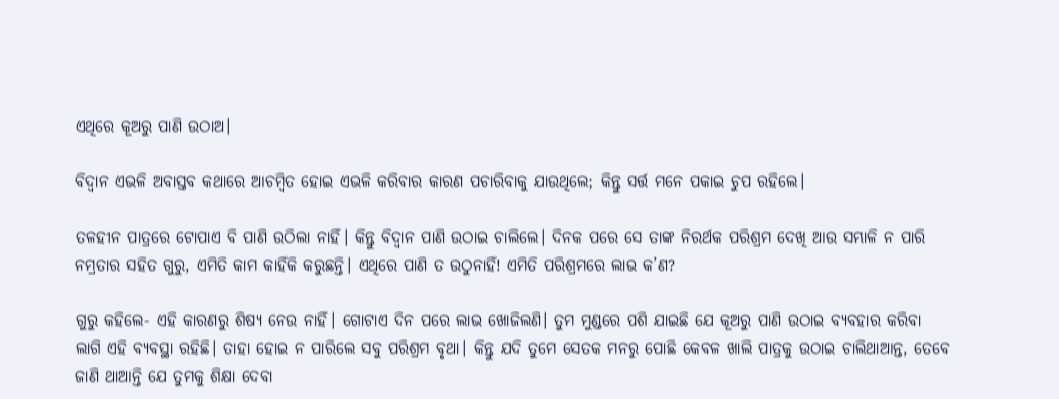ଏଥିରେ କୂଅରୁ ପାଣି ଉଠାଅ।

ବିଦ୍ବାନ ଏଭଳି ଅବାସ୍ତବ କଥାରେ ଆଚମ୍ବିତ ହୋଇ ଏଭଳି କରିବାର କାରଣ ପଚାରିବାକୁ ଯାଉଥିଲେ; କିନ୍ତୁ ସର୍ତ୍ତ ମନେ ପକାଇ ଚୁପ ରହିଲେ।

ତଳହୀନ ପାତ୍ରରେ ଟୋପାଏ ବି ପାଣି ଉଠିଲା ନାହିଁ। କିନ୍ତୁ ବିଦ୍ବାନ ପାଣି ଉଠାଇ ଚାଲିଲେ। ଦିନକ ପରେ ସେ ତାଙ୍କ ନିରର୍ଥକ ପରିଶ୍ରମ ଦେଖି ଆଉ ସମ୍ଭାଳି ନ ପାରି ନମ୍ରତାର ସହିତ ଗୁରୁ, ଏମିତି କାମ କାହିଁକି କରୁଛନ୍ତି। ଏଥିରେ ପାଣି ତ ଉଠୁନାହିଁ! ଏମିତି ପରିଶ୍ରମରେ ଲାଭ କ’ଣ?

ଗୁରୁ କହିଲେ- ଏହି କାରଣରୁ ଶିଷ୍ୟ ନେଉ ନାହିଁ। ଗୋଟାଏ ଦିନ ପରେ ଲାଭ ଖୋଜିଲଣି। ତୁମ ମୁଣ୍ଡରେ ପଶି ଯାଇଛି ଯେ କୂଅରୁ ପାଣି ଉଠାଇ ବ୍ୟବହାର କରିବା ଲାଗି ଏହି ବ୍ୟବସ୍ଥା ରହିଛି। ତାହା ହୋଇ ନ ପାରିଲେ ସବୁ ପରିଶ୍ରମ ବୃଥା। କିନ୍ତୁ ଯଦି ତୁମେ ସେତକ ମନରୁ ପୋଛି କେବଳ ଖାଲି ପାତ୍ରକୁ ଉଠାଇ ଚାଲିଥାଆନ୍ତ, ତେବେ ଜାଣି ଥାଆନ୍ତି ଯେ ତୁମକୁ ଶିକ୍ଷା ଦେବା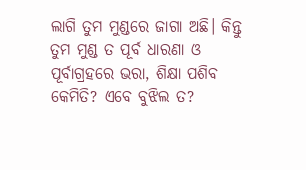ଲାଗି ତୁମ ମୁଣ୍ଡରେ ଜାଗା ଅଛି। କିନ୍ତୁ ତୁମ ମୁଣ୍ଡ ତ ପୂର୍ବ ଧାରଣା ଓ ପୂର୍ବାଗ୍ରହରେ ଭରା, ଶିକ୍ଷା ପଶିବ କେମିତି? ଏବେ ବୁଝିଲ ତ?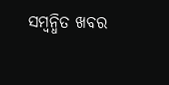ସମ୍ବନ୍ଧିତ ଖବର